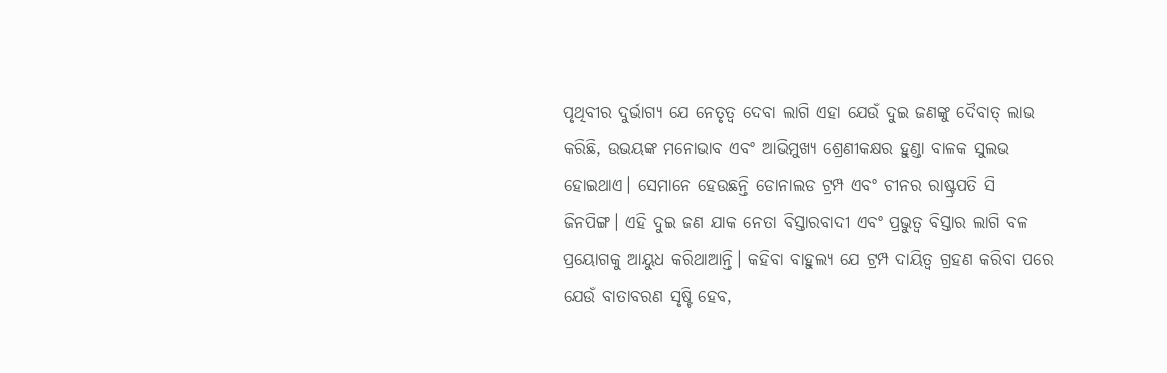ପୃଥିବୀର ଦୁର୍ଭାଗ୍ୟ ଯେ ନେତୃତ୍ବ ଦେବା ଲାଗି ଏହା ଯେଉଁ ଦୁଇ ଜଣଙ୍କୁ ଦୈବାତ୍ ଲାଭ କରିଛି, ଉଭୟଙ୍କ ମନୋଭାବ ଏବଂ ଆଭିମୁଖ୍ୟ ଶ୍ରେଣୀକକ୍ଷର ହୁଣ୍ଡା ବାଳକ ସୁଲଭ ହୋଇଥାଏ। ସେମାନେ ହେଉଛନ୍ତି ଡୋନାଲଡ ଟ୍ରମ୍ପ ଏବଂ ଚୀନର ରାଷ୍ଟ୍ରପତି ସି ଜିନପିଙ୍ଗ। ଏହି ଦୁଇ ଜଣ ଯାକ ନେତା ବିସ୍ତାରବାଦୀ ଏବଂ ପ୍ରଭୁତ୍ବ ବିସ୍ତାର ଲାଗି ବଳ ପ୍ରୟୋଗକୁ ଆୟୁଧ କରିଥାଆନ୍ତି। କହିବା ବାହୁଲ୍ୟ ଯେ ଟ୍ରମ୍ପ ଦାୟିତ୍ବ ଗ୍ରହଣ କରିବା ପରେ ଯେଉଁ ବାତାବରଣ ସୃଷ୍ଟି ହେବ,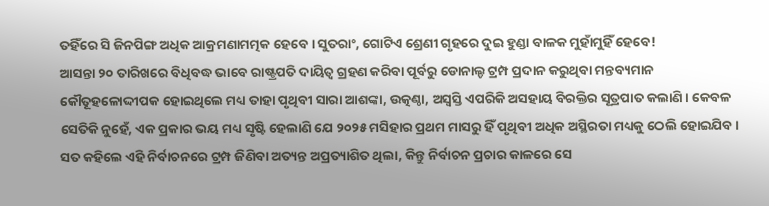ତହିଁରେ ସି ଜିନପିଙ୍ଗ ଅଧିକ ଆକ୍ରମଣାମତ୍ମକ ହେବେ। ସୁତରାଂ, ଗୋଟିଏ ଶ୍ରେଣୀ ଗୃହରେ ଦୁଇ ହୁଣ୍ଡା ବାଳକ ମୁହାଁମୁହିଁ ହେବେ!
ଆସନ୍ତା ୨୦ ତାରିଖରେ ବିଧିବଦ୍ଧ ଭାବେ ରାଷ୍ଟ୍ରପତି ଦାୟିତ୍ବ ଗ୍ରହଣ କରିବା ପୂର୍ବରୁ ଡୋନାଲ୍ଡ ଟ୍ରମ୍ପ ପ୍ରଦାନ କରୁଥିବା ମନ୍ତବ୍ୟମାନ କୌତୂହଳୋଦ୍ଦୀପକ ହୋଇଥିଲେ ମଧ୍ୟ ତାହା ପୃଥିବୀ ସାରା ଆଶଙ୍କା, ଉତ୍କଣ୍ଠା, ଅସ୍ବସ୍ତି ଏପରିକି ଅସହାୟ ବିରକ୍ତିର ସୂତ୍ରପାତ କଲାଣି। କେବଳ ସେତିକି ନୁହେଁ, ଏକ ପ୍ରକାର ଭୟ ମଧ୍ୟ ସୃଷ୍ଟି ହେଲାଣି ଯେ ୨୦୨୫ ମସିହାର ପ୍ରଥମ ମାସରୁ ହିଁ ପୃଥିବୀ ଅଧିକ ଅସ୍ଥିରତା ମଧ୍ୟକୁ ଠେଲି ହୋଇଯିବ। ସତ କହିଲେ ଏହି ନିର୍ବାଚନରେ ଟ୍ରମ୍ପ ଜିଣିବା ଅତ୍ୟନ୍ତ ଅପ୍ରତ୍ୟାଶିତ ଥିଲା, କିନ୍ତୁ ନିର୍ବାଚନ ପ୍ରଚାର କାଳରେ ସେ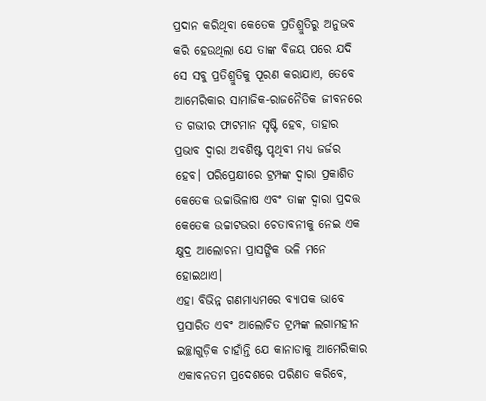ପ୍ରଦାନ କରିଥିବା କେତେକ ପ୍ରତିଶ୍ରୁତିରୁ ଅନୁଭବ କରି ହେଉଥିଲା ଯେ ତାଙ୍କ ବିଜୟ ପରେ ଯଦି ସେ ସବୁ ପ୍ରତିଶ୍ରୁତିକୁ ପୂରଣ କରାଯାଏ, ତେବେ ଆମେରିକାର ସାମାଜିକ-ରାଜନୈତିକ ଜୀବନରେ ତ ଗଭୀର ଫାଟମାନ ସୃଷ୍ଟି ହେବ, ତାହାର ପ୍ରଭାବ ଦ୍ବାରା ଅବଶିଷ୍ଟ ପୃଥିବୀ ମଧ୍ୟ ଜର୍ଜର ହେବ। ପରିପ୍ରେକ୍ଷୀରେ ଟ୍ରମ୍ପଙ୍କ ଦ୍ବାରା ପ୍ରକାଶିତ କେତେକ ଉଚ୍ଚାଭିଳାଷ ଏବଂ ତାଙ୍କ ଦ୍ବାରା ପ୍ରଦତ୍ତ କେତେକ ଉଚ୍ଚାଟଭରା ଚେତାବନୀକୁ ନେଇ ଏକ କ୍ଷୁଦ୍ର ଆଲୋଚନା ପ୍ରାସଙ୍ଗିକ ଭଳି ମନେ ହୋଇଥାଏ।
ଏହା ବିଭିନ୍ନ ଗଣମାଧ୍ୟମରେ ବ୍ୟାପକ ଭାବେ ପ୍ରସାରିତ ଏବଂ ଆଲୋଚିତ ଟ୍ରମ୍ପଙ୍କ ଲଗାମହୀନ ଇଚ୍ଛାଗୁଡ଼ିକ ଚାହାଁନ୍ତି ଯେ କାନାଡାକୁ ଆମେରିକାର ଏକାବନତମ ପ୍ରଦେଶରେ ପରିଣତ କରିବେ,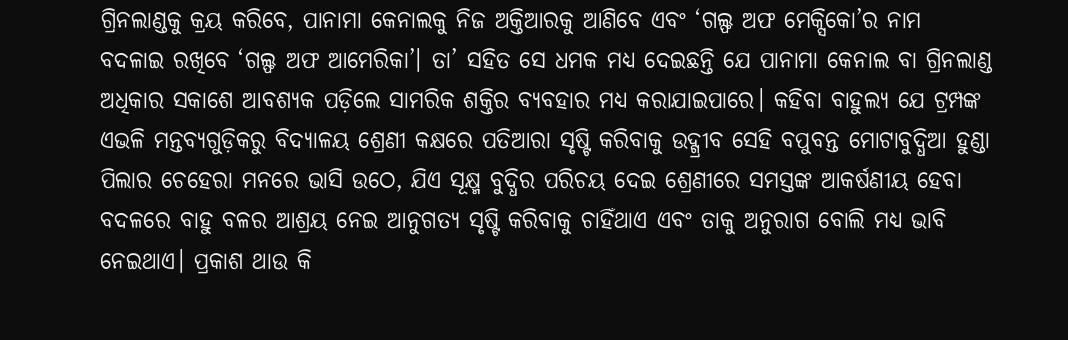ଗ୍ରିନଲାଣ୍ଡକୁ କ୍ରୟ କରିବେ, ପାନାମା କେନାଲକୁ ନିଜ ଅକ୍ତିଆରକୁ ଆଣିବେ ଏବଂ ‘ଗଲ୍ଫ ଅଫ ମେକ୍ସିକୋ’ର ନାମ ବଦଳାଇ ରଖିବେ ‘ଗଲ୍ଫ ଅଫ ଆମେରିକା’। ତା’ ସହିତ ସେ ଧମକ ମଧ୍ୟ ଦେଇଛନ୍ତି ଯେ ପାନାମା କେନାଲ ବା ଗ୍ରିନଲାଣ୍ଡ ଅଧିକାର ସକାଶେ ଆବଶ୍ୟକ ପଡ଼ିଲେ ସାମରିକ ଶକ୍ତିର ବ୍ୟବହାର ମଧ୍ୟ କରାଯାଇପାରେ। କହିବା ବାହୁଲ୍ୟ ଯେ ଟ୍ରମ୍ପଙ୍କ ଏଭଳି ମନ୍ତବ୍ୟଗୁଡ଼ିକରୁ ବିଦ୍ୟାଳୟ ଶ୍ରେଣୀ କକ୍ଷରେ ପତିଆରା ସୃଷ୍ଟି କରିବାକୁ ଉଦ୍ଗ୍ରୀବ ସେହି ବପୁବନ୍ତ ମୋଟାବୁଦ୍ଧିଆ ହୁଣ୍ଡା ପିଲାର ଚେହେରା ମନରେ ଭାସି ଉଠେ, ଯିଏ ସୂକ୍ଷ୍ମ ବୁଦ୍ଧିର ପରିଚୟ ଦେଇ ଶ୍ରେଣୀରେ ସମସ୍ତଙ୍କ ଆକର୍ଷଣୀୟ ହେବା ବଦଳରେ ବାହୁ ବଳର ଆଶ୍ରୟ ନେଇ ଆନୁଗତ୍ୟ ସୃଷ୍ଟି କରିବାକୁ ଚାହିଁଥାଏ ଏବଂ ତାକୁ ଅନୁରାଗ ବୋଲି ମଧ୍ୟ ଭାବି ନେଇଥାଏ। ପ୍ରକାଶ ଥାଉ କି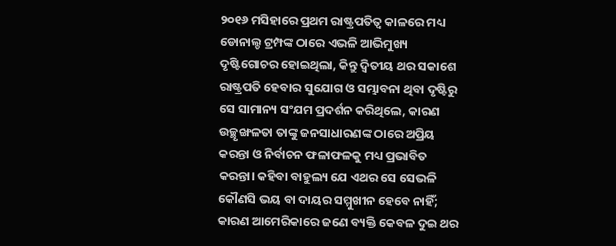୨୦୧୬ ମସିହାରେ ପ୍ରଥମ ରାଷ୍ଟ୍ରପତିତ୍ବ କାଳରେ ମଧ୍ୟ ଡୋନାଲ୍ଡ ଟ୍ରମ୍ପଙ୍କ ଠାରେ ଏଭଳି ଆଭିମୁଖ୍ୟ ଦୃଷ୍ଟିଗୋଚର ହୋଇଥିଲା, କିନ୍ତୁ ଦ୍ବିତୀୟ ଥର ସକାଶେ ରାଷ୍ଟ୍ରପତି ହେବାର ସୁଯୋଗ ଓ ସମ୍ଭାବନା ଥିବା ଦୃଷ୍ଟିରୁ ସେ ସାମାନ୍ୟ ସଂଯମ ପ୍ରଦର୍ଶନ କରିଥିଲେ, କାରଣ ଉଚ୍ଛୃଙ୍ଖଳତା ତାଙ୍କୁ ଜନସାଧାରଣଙ୍କ ଠାରେ ଅପ୍ରିୟ କରନ୍ତା ଓ ନିର୍ବାଚନ ଫଳାଫଳକୁ ମଧ୍ୟ ପ୍ରଭାବିତ କରନ୍ତା। କହିବା ବାହୁଲ୍ୟ ଯେ ଏଥର ସେ ସେଭଳି କୌଣସି ଭୟ ବା ଦାୟର ସମ୍ମୁଖୀନ ହେବେ ନାହିଁ; କାରଣ ଆମେରିକାରେ ଜଣେ ବ୍ୟକ୍ତି କେବଳ ଦୁଇ ଥର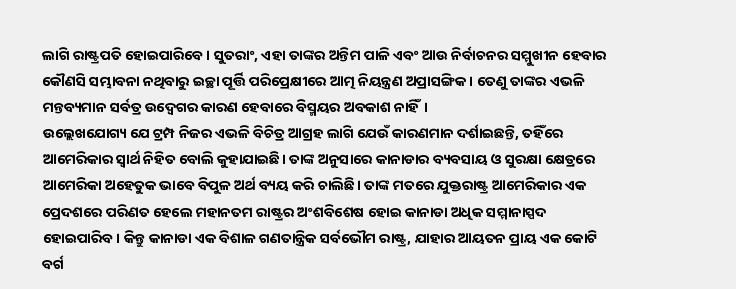ଲାଗି ରାଷ୍ଟ୍ରପତି ହୋଇପାରିବେ। ସୁତରାଂ, ଏହା ତାଙ୍କର ଅନ୍ତିମ ପାଳି ଏବଂ ଆଉ ନିର୍ବାଚନର ସମ୍ମୁଖୀନ ହେବାର କୌଣସି ସମ୍ଭାବନା ନଥିବାରୁ ଇଚ୍ଛା ପୂର୍ତ୍ତି ପରିପ୍ରେକ୍ଷୀରେ ଆତ୍ମ ନିୟନ୍ତ୍ରଣ ଅପ୍ରାସଙ୍ଗିକ। ତେଣୁ ତାଙ୍କର ଏଭଳି ମନ୍ତବ୍ୟମାନ ସର୍ବତ୍ର ଉଦ୍ବେଗର କାରଣ ହେବାରେ ବିସ୍ମୟର ଅବକାଶ ନାହିଁ।
ଉଲ୍ଲେଖଯୋଗ୍ୟ ଯେ ଟ୍ରମ୍ପ ନିଜର ଏଭଳି ବିଚିତ୍ର ଆଗ୍ରହ ଲାଗି ଯେଉଁ କାରଣମାନ ଦର୍ଶାଇଛନ୍ତି, ତହିଁରେ ଆମେରିକାର ସ୍ବାର୍ଥ ନିହିତ ବୋଲି କୁହାଯାଇଛି। ତାଙ୍କ ଅନୁସାରେ କାନାଡାର ବ୍ୟବସାୟ ଓ ସୁରକ୍ଷା କ୍ଷେତ୍ରରେ ଆମେରିକା ଅହେତୁକ ଭାବେ ବିପୁଳ ଅର୍ଥ ବ୍ୟୟ କରି ଚାଲିଛି। ତାଙ୍କ ମତରେ ଯୁକ୍ତରାଷ୍ଟ୍ର ଆମେରିକାର ଏକ ପ୍ରେଦଶରେ ପରିଣତ ହେଲେ ମହାନତମ ରାଷ୍ଟ୍ରର ଅଂଶବିଶେଷ ହୋଇ କାନାଡା ଅଧିକ ସମ୍ମାନାସ୍ପଦ ହୋଇପାରିବ। କିନ୍ତୁ କାନାଡା ଏକ ବିଶାଳ ଗଣତାନ୍ତ୍ରିକ ସର୍ବଭୌମ ରାଷ୍ଟ୍ର, ଯାହାର ଆୟତନ ପ୍ରାୟ ଏକ କୋଟି ବର୍ଗ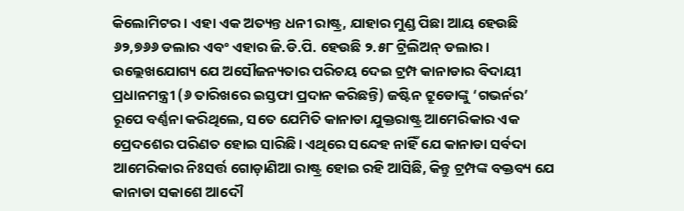କିଲୋମିଟର। ଏହା ଏକ ଅତ୍ୟନ୍ତ ଧନୀ ରାଷ୍ଟ୍ର, ଯାହାର ମୁଣ୍ଡ ପିଛା ଆୟ ହେଉଛି ୬୨,୭୬୬ ଡଲାର ଏବଂ ଏହାର ଜି.ଡି.ପି. ହେଉଛି ୨.୫୮ ଟ୍ରିଲିଅନ୍ ଡଲାର। ଉଲ୍ଲେଖଯୋଗ୍ୟ ଯେ ଅସୌଜନ୍ୟତାର ପରିଚୟ ଦେଇ ଟ୍ରମ୍ପ କାନାଡାର ବିଦାୟୀ ପ୍ରଧାନମନ୍ତ୍ରୀ (୬ ତାରିଖରେ ଇସ୍ତଫା ପ୍ରଦାନ କରିଛନ୍ତି) ଜଷ୍ଟିନ ଟ୍ରୁଡୋଙ୍କୁ ‘ଗଭର୍ନର’ ରୂପେ ବର୍ଣ୍ଣନା କରିଥିଲେ, ସତେ ଯେମିତି କାନାଡା ଯୁକ୍ତରାଷ୍ଟ୍ର ଆମେରିକାର ଏକ ପ୍ରେଦଶେର ପରିଣତ ହୋଇ ସାରିଛି। ଏଥିରେ ସନ୍ଦେହ ନାହିଁ ଯେ କାନାଡା ସର୍ବଦା ଆମେରିକାର ନିଃସର୍ତ୍ତ ଗୋଡ଼ାଣିଆ ରାଷ୍ଟ୍ର ହୋଇ ରହି ଆସିଛି, କିନ୍ତୁ ଟ୍ରମ୍ପଙ୍କ ବକ୍ତବ୍ୟ ଯେ କାନାଡା ସକାଶେ ଆଦୌ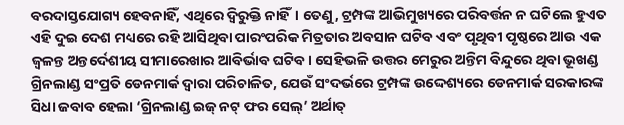ବରଦାସ୍ତଯୋଗ୍ୟ ହେବନାହିଁ, ଏଥିରେ ଦ୍ବିରୁକ୍ତି ନାହିଁ। ତେଣୁ, ଟ୍ରମ୍ପଙ୍କ ଆଭିମୁଖ୍ୟରେ ପରିବର୍ତ୍ତନ ନ ଘଟିଲେ ହୁଏତ ଏହି ଦୁଇ ଦେଶ ମଧ୍ୟରେ ରହି ଆସିଥିବା ପାରଂପରିକ ମିତ୍ରତାର ଅବସାନ ଘଟିବ ଏବଂ ପୃଥିବୀ ପୃଷ୍ଠରେ ଆଉ ଏକ ଜ୍ବଳନ୍ତ ଅନ୍ତର୍ଦେଶୀୟ ସୀମାରେଖାର ଆବିର୍ଭାବ ଘଟିବ। ସେହିଭଳି ଉତ୍ତର ମେରୁର ଅନ୍ତିମ ବିନ୍ଦୁରେ ଥିବା ଭୂଖଣ୍ଡ ଗ୍ରିନଲାଣ୍ଡ ସଂପ୍ରତି ଡେନମାର୍କ ଦ୍ବାରା ପରିଚାଳିତ, ଯେଉଁ ସଂଦର୍ଭରେ ଟ୍ରମ୍ପଙ୍କ ଉଦ୍ଦେଶ୍ୟରେ ଡେନମାର୍କ ସରକାରଙ୍କ ସିଧା ଜବାବ ହେଲା ‘ଗ୍ରିନଲାଣ୍ଡ ଇଜ୍ ନଟ୍ ଫର ସେଲ୍’ ଅର୍ଥାତ୍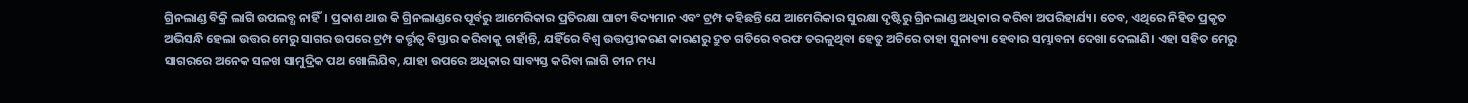ଗ୍ରିନଲାଣ୍ଡ ବିକ୍ରି ଲାଗି ଉପଲବ୍ଧ ନାହିଁ। ପ୍ରକାଶ ଥାଉ କି ଗ୍ରିନଲାଣ୍ଡରେ ପୂର୍ବରୁ ଆମେରିକାର ପ୍ରତିରକ୍ଷା ଘାଟୀ ବିଦ୍ୟମାନ ଏବଂ ଟ୍ରମ୍ପ କହିଛନ୍ତି ଯେ ଆମେରିକାର ସୁରକ୍ଷା ଦୃଷ୍ଟିରୁ ଗ୍ରିନଲାଣ୍ଡ ଅଧିକାର କରିବା ଅପରିହାର୍ଯ୍ୟ। ତେବ, ଏଥିରେ ନିହିତ ପ୍ରକୃତ ଅଭିସନ୍ଧି ହେଲା ଉତ୍ତର ମେରୁ ସାଗର ଉପରେ ଟ୍ରମ୍ପ କର୍ତ୍ତୃତ୍ବ ବିସ୍ତାର କରିବାକୁ ଚାହାଁନ୍ତି, ଯହିଁରେ ବିଶ୍ବ ଉତ୍ତପ୍ତୀକରଣ କାରଣରୁ ଦ୍ରୁତ ଗତିରେ ବରଫ ତରଳୁଥିବା ହେତୁ ଅଚିରେ ତାହା ସୁନାବ୍ୟା ହେବାର ସମ୍ଭାବନା ଦେଖା ଦେଲାଣି। ଏହା ସହିତ ମେରୁ ସାଗରରେ ଅନେକ ସଳଖ ସାମୁଦ୍ରିକ ପଥ ଖୋଲିଯିବ, ଯାହା ଉପରେ ଅଧିକାର ସାବ୍ୟସ୍ତ କରିବା ଲାଗି ଚୀନ ମଧ୍ୟ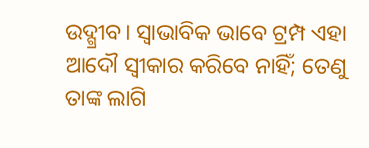ଉଦ୍ଗ୍ରୀବ। ସ୍ବାଭାବିକ ଭାବେ ଟ୍ରମ୍ପ ଏହା ଆଦୌ ସ୍ବୀକାର କରିବେ ନାହିଁ; ତେଣୁ ତାଙ୍କ ଲାଗି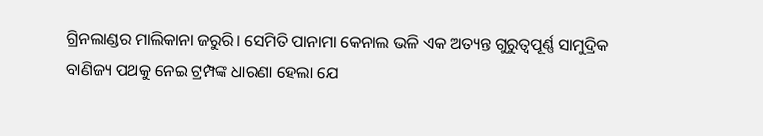ଗ୍ରିନଲାଣ୍ଡର ମାଲିକାନା ଜରୁରି। ସେମିତି ପାନାମା କେନାଲ ଭଳି ଏକ ଅତ୍ୟନ୍ତ ଗୁରୁତ୍ବପୂର୍ଣ୍ଣ ସାମୁଦ୍ରିକ ବାଣିଜ୍ୟ ପଥକୁ ନେଇ ଟ୍ରମ୍ପଙ୍କ ଧାରଣା ହେଲା ଯେ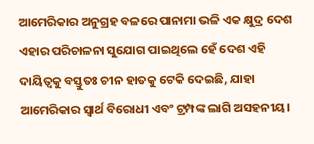ଆମେରିକାର ଅନୁଗ୍ରହ ବଳରେ ପାନାମା ଭଳି ଏକ କ୍ଷୁଦ୍ର ଦେଶ ଏହାର ପରିଚାଳନା ସୁଯୋଗ ପାଇଥିଲେ ହେଁ ଦେଶ ଏହି ଦାୟିତ୍ବକୁ ବସ୍ତୁତଃ ଚୀନ ହାତକୁ ଟେକି ଦେଇଛି, ଯାହା ଆମେରିକାର ସ୍ବାର୍ଥ ବିରୋଧୀ ଏବଂ ଟ୍ରମ୍ପଙ୍କ ଲାଗି ଅସହନୀୟ।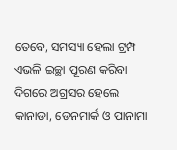ତେବେ, ସମସ୍ୟା ହେଲା ଟ୍ରମ୍ପ ଏଭଳି ଇଚ୍ଛା ପୂରଣ କରିବା ଦିଗରେ ଅଗ୍ରସର ହେଲେ କାନାଡା, ଡେନମାର୍କ ଓ ପାନାମା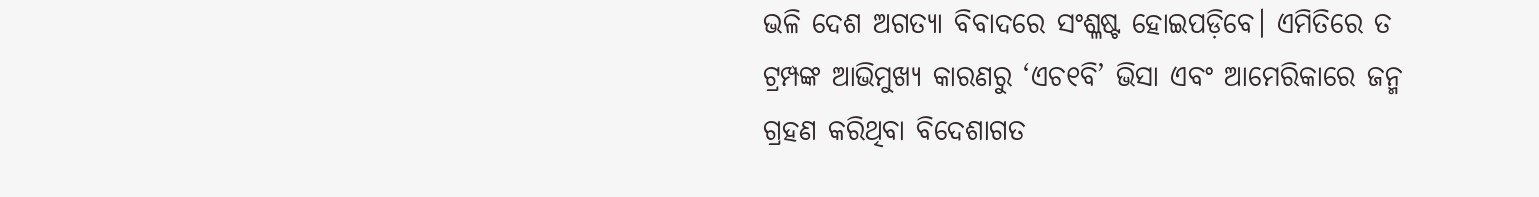ଭଳି ଦେଶ ଅଗତ୍ୟା ବିବାଦରେ ସଂଶ୍ଳଷ୍ଟ ହୋଇପଡ଼ିବେ। ଏମିତିରେ ତ ଟ୍ରମ୍ପଙ୍କ ଆଭିମୁଖ୍ୟ କାରଣରୁ ‘ଏଚ୧ବି’ ଭିସା ଏବଂ ଆମେରିକାରେ ଜନ୍ମ ଗ୍ରହଣ କରିଥିବା ବିଦେଶାଗତ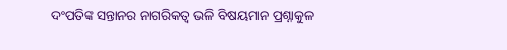ଦଂପତିଙ୍କ ସନ୍ତାନର ନାଗରିକତ୍ବ ଭଳି ବିଷୟମାନ ପ୍ରଶ୍ନାକୁଳ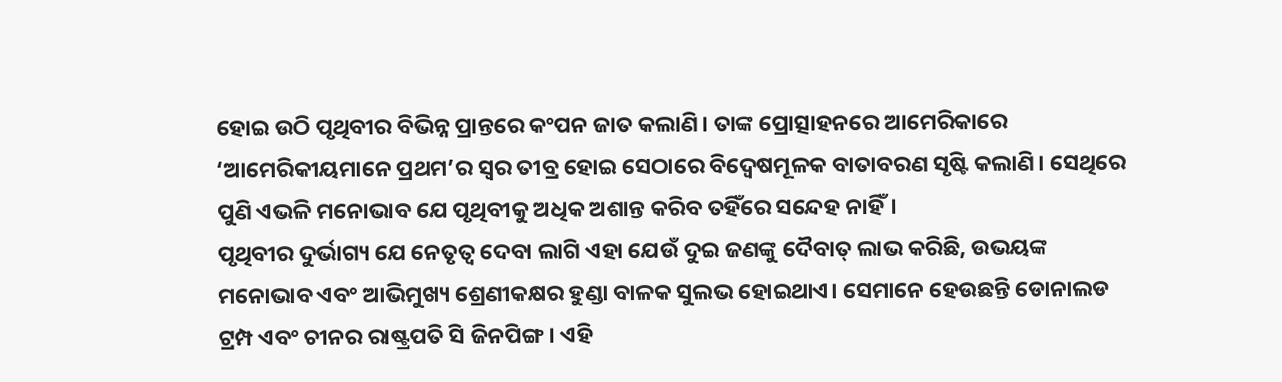ହୋଇ ଉଠି ପୃଥିବୀର ବିଭିନ୍ନ ପ୍ରାନ୍ତରେ କଂପନ ଜାତ କଲାଣି। ତାଙ୍କ ପ୍ରୋତ୍ସାହନରେ ଆମେରିକାରେ ‘ଆମେରିକୀୟମାନେ ପ୍ରଥମ’ର ସ୍ବର ତୀବ୍ର ହୋଇ ସେଠାରେ ବିଦ୍ବେଷମୂଳକ ବାତାବରଣ ସୃଷ୍ଟି କଲାଣି। ସେଥିରେ ପୁଣି ଏଭଳି ମନୋଭାବ ଯେ ପୃଥିବୀକୁ ଅଧିକ ଅଶାନ୍ତ କରିବ ତହିଁରେ ସନ୍ଦେହ ନାହିଁ।
ପୃଥିବୀର ଦୁର୍ଭାଗ୍ୟ ଯେ ନେତୃତ୍ବ ଦେବା ଲାଗି ଏହା ଯେଉଁ ଦୁଇ ଜଣଙ୍କୁ ଦୈବାତ୍ ଲାଭ କରିଛି, ଉଭୟଙ୍କ ମନୋଭାବ ଏବଂ ଆଭିମୁଖ୍ୟ ଶ୍ରେଣୀକକ୍ଷର ହୁଣ୍ଡା ବାଳକ ସୁଲଭ ହୋଇଥାଏ। ସେମାନେ ହେଉଛନ୍ତି ଡୋନାଲଡ ଟ୍ରମ୍ପ ଏବଂ ଚୀନର ରାଷ୍ଟ୍ରପତି ସି ଜିନପିଙ୍ଗ। ଏହି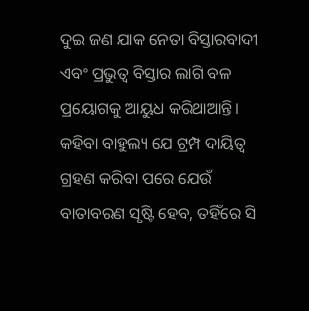ଦୁଇ ଜଣ ଯାକ ନେତା ବିସ୍ତାରବାଦୀ ଏବଂ ପ୍ରଭୁତ୍ବ ବିସ୍ତାର ଲାଗି ବଳ ପ୍ରୟୋଗକୁ ଆୟୁଧ କରିଥାଆନ୍ତି। କହିବା ବାହୁଲ୍ୟ ଯେ ଟ୍ରମ୍ପ ଦାୟିତ୍ବ ଗ୍ରହଣ କରିବା ପରେ ଯେଉଁ ବାତାବରଣ ସୃଷ୍ଟି ହେବ, ତହିଁରେ ସି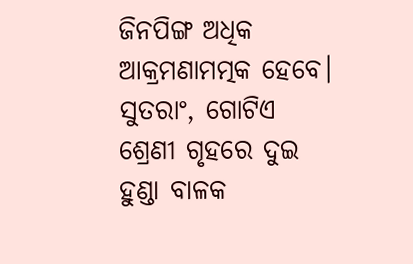ଜିନପିଙ୍ଗ ଅଧିକ ଆକ୍ରମଣାମତ୍ମକ ହେବେ। ସୁତରାଂ, ଗୋଟିଏ ଶ୍ରେଣୀ ଗୃହରେ ଦୁଇ ହୁଣ୍ଡା ବାଳକ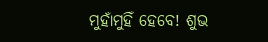ମୁହାଁମୁହିଁ ହେବେ! ଶୁଭ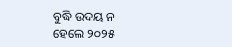ବୁଦ୍ଧି ଉଦୟ ନ ହେଲେ ୨୦୨୫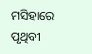ମସିହାରେ ପୃଥିବୀ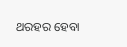ଥରହର ହେବା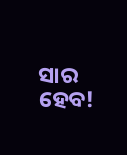ସାର ହେବ!